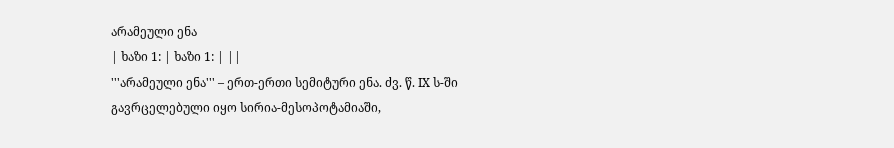არამეული ენა
| ხაზი 1: | ხაზი 1: | ||
'''არამეული ენა''' – ერთ-ერთი სემიტური ენა. ძვ. წ. IX ს-ში გავრცელებული იყო სირია-მესოპოტამიაში,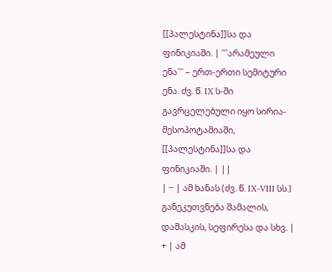[[პალესტინა]]სა და ფინიკიაში. | '''არამეული ენა''' – ერთ-ერთი სემიტური ენა. ძვ. წ. IX ს-ში გავრცელებული იყო სირია-მესოპოტამიაში, [[პალესტინა]]სა და ფინიკიაში. | ||
| − | ამ ხანას (ძვ. წ. IX-VIII სს.) განეკუთვნება შამალის, დამასკის, სეფირესა და სხვ. | + | ამ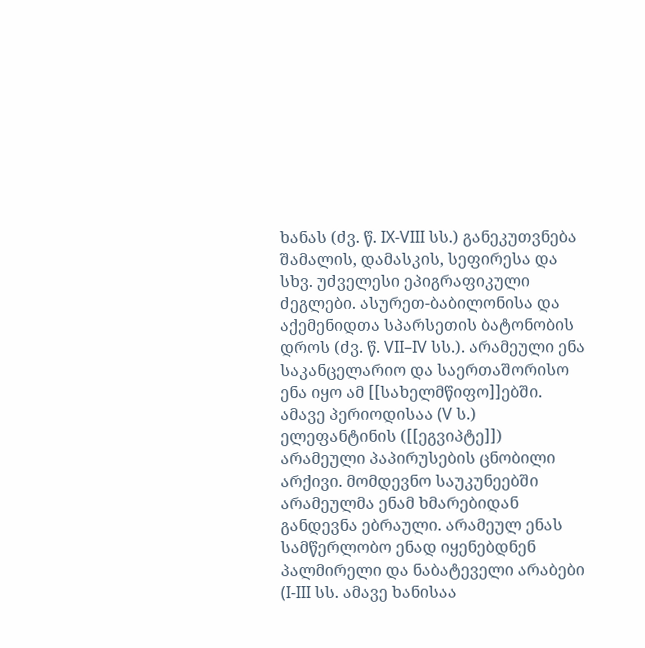ხანას (ძვ. წ. IX-VIII სს.) განეკუთვნება შამალის, დამასკის, სეფირესა და სხვ. უძველესი ეპიგრაფიკული ძეგლები. ასურეთ-ბაბილონისა და აქემენიდთა სპარსეთის ბატონობის დროს (ძვ. წ. VII–IV სს.). არამეული ენა საკანცელარიო და საერთაშორისო ენა იყო ამ [[სახელმწიფო]]ებში. ამავე პერიოდისაა (V ს.) ელეფანტინის ([[ეგვიპტე]]) არამეული პაპირუსების ცნობილი არქივი. მომდევნო საუკუნეებში არამეულმა ენამ ხმარებიდან განდევნა ებრაული. არამეულ ენას სამწერლობო ენად იყენებდნენ პალმირელი და ნაბატეველი არაბები (I-III სს. ამავე ხანისაა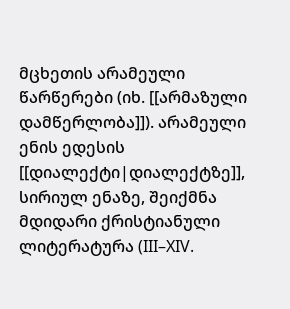მცხეთის არამეული წარწერები (იხ. [[არმაზული დამწერლობა]]). არამეული ენის ედესის [[დიალექტი|დიალექტზე]], სირიულ ენაზე, შეიქმნა მდიდარი ქრისტიანული ლიტერატურა (III–XIV.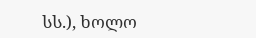სს.), ხოლო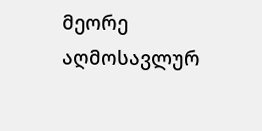მეორე აღმოსავლურ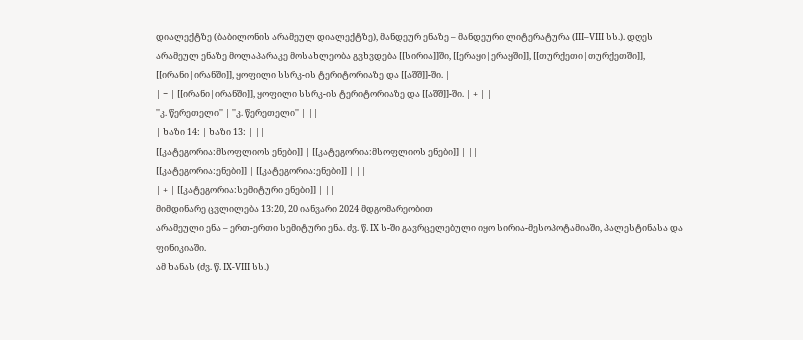დიალექტზე (ბაბილონის არამეულ დიალექტზე), მანდეურ ენაზე – მანდეური ლიტერატურა (III–VIII სს.). დღეს არამეულ ენაზე მოლაპარაკე მოსახლეობა გვხვდება [[სირია]]ში, [[ერაყი|ერაყში]], [[თურქეთი|თურქეთში]], [[ირანი|ირანში]], ყოფილი სსრკ-ის ტერიტორიაზე და [[აშშ]]-ში. |
| − | [[ირანი|ირანში]], ყოფილი სსრკ-ის ტერიტორიაზე და [[აშშ]]-ში. | + | |
''კ. წერეთელი'' | ''კ. წერეთელი'' | ||
| ხაზი 14: | ხაზი 13: | ||
[[კატეგორია:მსოფლიოს ენები]] | [[კატეგორია:მსოფლიოს ენები]] | ||
[[კატეგორია:ენები]] | [[კატეგორია:ენები]] | ||
| + | [[კატეგორია:სემიტური ენები]] | ||
მიმდინარე ცვლილება 13:20, 20 იანვარი 2024 მდგომარეობით
არამეული ენა – ერთ-ერთი სემიტური ენა. ძვ. წ. IX ს-ში გავრცელებული იყო სირია-მესოპოტამიაში, პალესტინასა და ფინიკიაში.
ამ ხანას (ძვ. წ. IX-VIII სს.)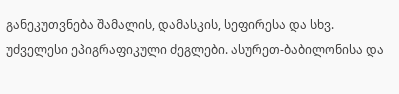განეკუთვნება შამალის, დამასკის, სეფირესა და სხვ. უძველესი ეპიგრაფიკული ძეგლები. ასურეთ-ბაბილონისა და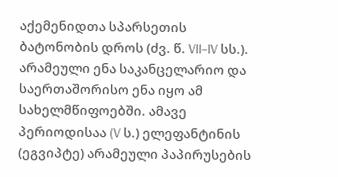აქემენიდთა სპარსეთის ბატონობის დროს (ძვ. წ. VII–IV სს.). არამეული ენა საკანცელარიო და საერთაშორისო ენა იყო ამ სახელმწიფოებში. ამავე პერიოდისაა (V ს.) ელეფანტინის (ეგვიპტე) არამეული პაპირუსების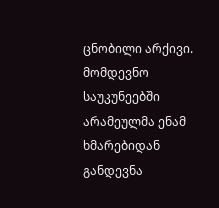ცნობილი არქივი. მომდევნო საუკუნეებში არამეულმა ენამ ხმარებიდან განდევნა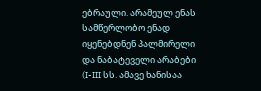ებრაული. არამეულ ენას სამწერლობო ენად იყენებდნენ პალმირელი და ნაბატეველი არაბები (I-III სს. ამავე ხანისაა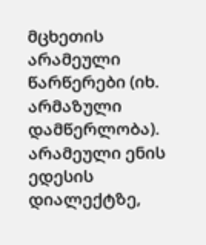მცხეთის არამეული წარწერები (იხ. არმაზული დამწერლობა). არამეული ენის ედესის დიალექტზე,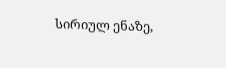სირიულ ენაზე,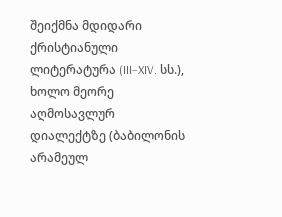შეიქმნა მდიდარი ქრისტიანული ლიტერატურა (III–XIV. სს.), ხოლო მეორე აღმოსავლურ დიალექტზე (ბაბილონის არამეულ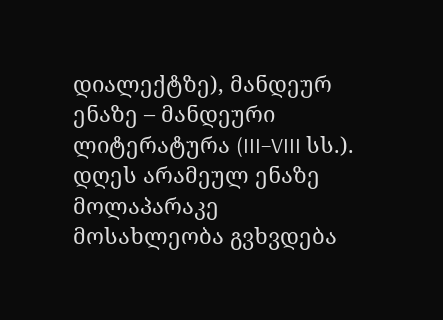დიალექტზე), მანდეურ ენაზე – მანდეური ლიტერატურა (III–VIII სს.). დღეს არამეულ ენაზე მოლაპარაკე მოსახლეობა გვხვდება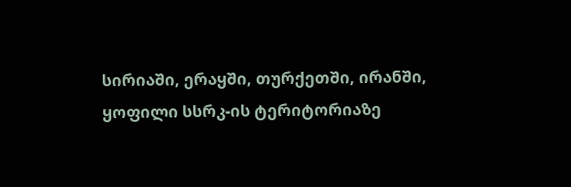სირიაში, ერაყში, თურქეთში, ირანში, ყოფილი სსრკ-ის ტერიტორიაზე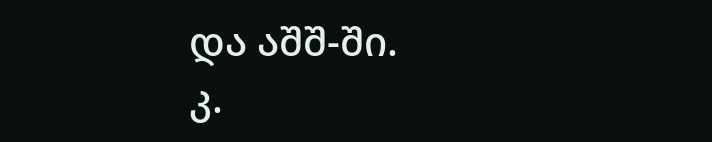და აშშ-ში.
კ.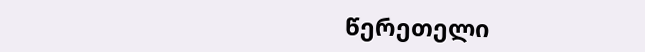წერეთელი